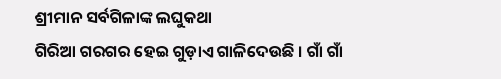ଶ୍ରୀମାନ ସର୍ବଗିଳାଙ୍କ ଲଘୁକଥା
ଗିରିଆ ଗରଗର ହେଇ ଗୁଡ଼ାଏ ଗାଳିଦେଉଛି । ଗାଁ ଗାଁ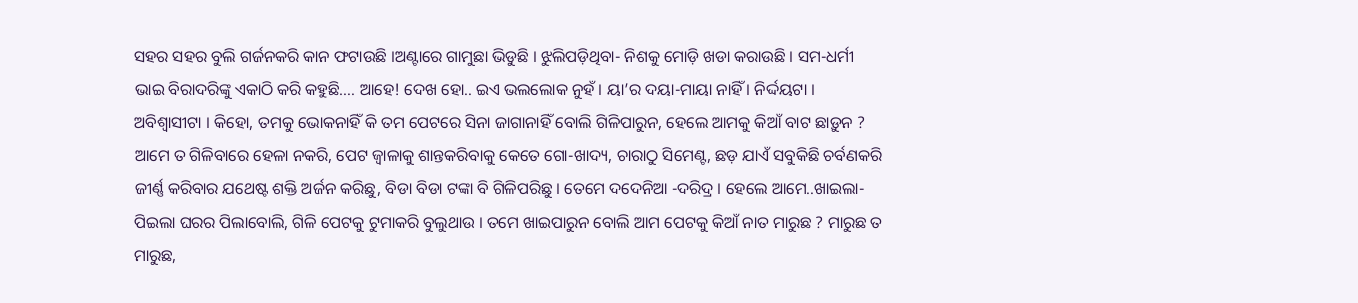ସହର ସହର ବୁଲି ଗର୍ଜନକରି କାନ ଫଟାଉଛି ।ଅଣ୍ଟାରେ ଗାମୁଛା ଭିଡୁଛି । ଝୁଲିପଡ଼ିଥିବା- ନିଶକୁ ମୋଡ଼ି ଖଡା କରାଉଛି । ସମ-ଧର୍ମୀ ଭାଇ ବିରାଦରିଙ୍କୁ ଏକାଠି କରି କହୁଛି…. ଆହେ! ଦେଖ ହୋ.. ଇଏ ଭଲଲୋକ ନୁହଁ । ୟା’ର ଦୟା-ମାୟା ନାହିଁ । ନିର୍ଦ୍ଦୟଟା । ଅବିଶ୍ୱାସୀଟା । କିହୋ, ତମକୁ ଭୋକନାହିଁ କି ତମ ପେଟରେ ସିନା ଜାଗାନାହିଁ ବୋଲି ଗିଳିପାରୁନ, ହେଲେ ଆମକୁ କିଆଁ ବାଟ ଛାଡ଼ୁନ ? ଆମେ ତ ଗିଳିବାରେ ହେଳା ନକରି, ପେଟ ଜ୍ୱାଳାକୁ ଶାନ୍ତକରିବାକୁ କେତେ ଗୋ-ଖାଦ୍ୟ, ଚାରାଠୁ ସିମେଣ୍ଟ, ଛଡ଼ ଯାଏଁ ସବୁକିଛି ଚର୍ବଣକରି ଜୀର୍ଣ୍ଣ କରିବାର ଯଥେଷ୍ଟ ଶକ୍ତି ଅର୍ଜନ କରିଛୁ, ବିଡା ବିଡା ଟଙ୍କା ବି ଗିଳିପରିଛୁ । ତେମେ ଦଦେନିଆ -ଦରିଦ୍ର । ହେଲେ ଆମେ..ଖାଇଲା-ପିଇଲା ଘରର ପିଲାବୋଲି, ଗିଳି ପେଟକୁ ଟୁମାକରି ବୁଲୁଥାଉ । ତମେ ଖାଇପାରୁନ ବୋଲି ଆମ ପେଟକୁ କିଆଁ ନାତ ମାରୁଛ ? ମାରୁଛ ତ ମାରୁଛ,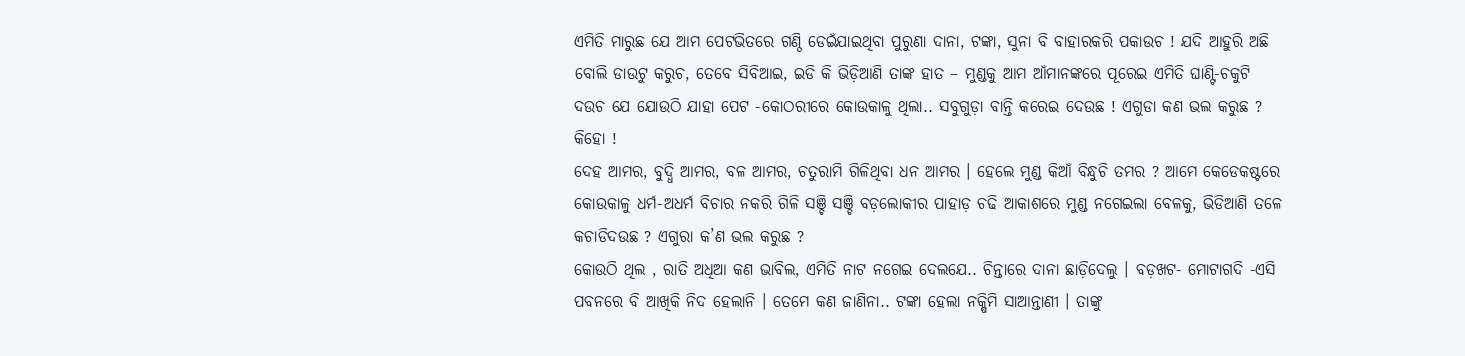ଏମିତି ମାରୁଛ ଯେ ଆମ ପେଟଭିତରେ ଗଣ୍ଠି ଡେଇଁଯାଇଥିବା ପୁରୁଣା ଦାନା, ଟଙ୍କା, ସୁନା ବି ବାହାରକରି ପକାଉଚ ! ଯଦି ଆହୁରି ଅଛି ବୋଲି ଡାଉଟୁ କରୁଚ, ତେବେ ସିବିଆଇ, ଇଡି କି ଭିଡ଼ିଆଣି ତାଙ୍କ ହାତ – ମୁଣ୍ଡକୁ ଆମ ଆଁମାନଙ୍କରେ ପୂରେଇ ଏମିତି ଘାଣ୍ଟି-ଚକୁଟି ଦଉଚ ଯେ ଯୋଉଠି ଯାହା ପେଟ -କୋଠରୀରେ କୋଉକାଳୁ ଥିଲା.. ସବୁଗୁଡ଼ା ବାନ୍ତି କରେଇ ଦେଉଛ ! ଏଗୁଡା କଣ ଭଲ କରୁଛ ? କିହୋ !
ଦେହ ଆମର, ବୁଦ୍ଧି ଆମର, ବଳ ଆମର, ଚତୁରାମି ଗିଳିଥିବା ଧନ ଆମର । ହେଲେ ମୁଣ୍ଡ କିଆଁ ବିନ୍ଧୁଚି ତମର ? ଆମେ କେଡେକଷ୍ଟରେ କୋଉକାଳୁ ଧର୍ମ-ଅଧର୍ମ ବିଚାର ନକରି ଗିଳି ସଞ୍ଚି ସଞ୍ଚି ବଡ଼ଲୋକୀର ପାହାଡ଼ ଚଢି ଆକାଶରେ ମୁଣ୍ଡ ନଗେଇଲା ବେଳକୁ, ଭିଡିଆଣି ତଳେ କଚାଡିଦଉଛ ? ଏଗୁରା କ’ଣ ଭଲ କରୁଛ ?
କୋଉଠି ଥିଲ , ରାତି ଅଧିଆ କଣ ଭାବିଲ, ଏମିତି ନାଟ ନଗେଇ ଦେଲଯେ.. ଚିନ୍ତାରେ ଦାନା ଛାଡ଼ିଦେଲୁ । ବଡ଼ଖଟ- ମୋଟାଗଦି -ଏସି ପବନରେ ବି ଆଖିକି ନିଦ ହେଲାନି । ତେମେ କଣ ଜାଣିନା.. ଟଙ୍କା ହେଲା ନକ୍ଷିମି ସାଆନ୍ତାଣୀ । ତାଙ୍କୁ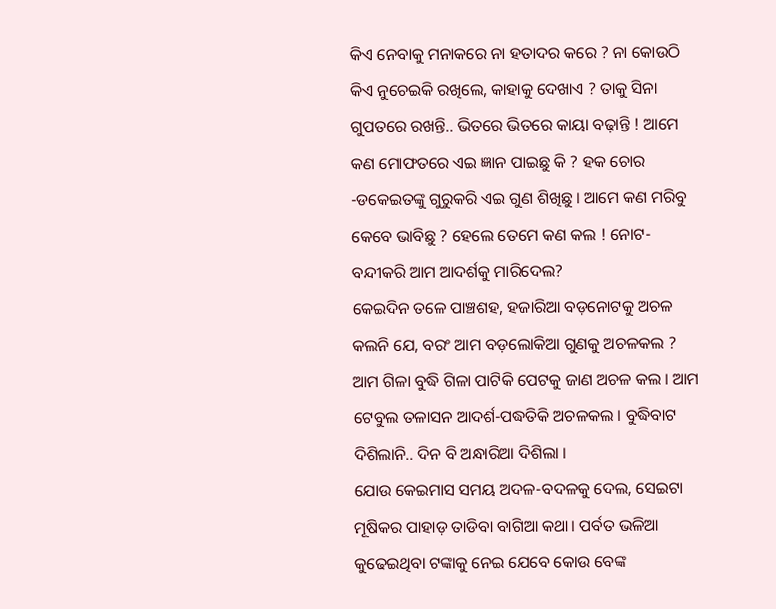କିଏ ନେବାକୁ ମନାକରେ ନା ହତାଦର କରେ ? ନା କୋଉଠି କିଏ ନୁଚେଇକି ରଖିଲେ, କାହାକୁ ଦେଖାଏ ? ତାକୁ ସିନା ଗୁପତରେ ରଖନ୍ତି.. ଭିତରେ ଭିତରେ କାୟା ବଢ଼ାନ୍ତି ! ଆମେ କଣ ମୋଫତରେ ଏଇ ଜ୍ଞାନ ପାଇଛୁ କି ? ହକ ଚୋର -ଡକେଇତଙ୍କୁ ଗୁରୁକରି ଏଇ ଗୁଣ ଶିଖିଛୁ । ଆମେ କଣ ମରିବୁ କେବେ ଭାବିଛୁ ? ହେଲେ ତେମେ କଣ କଲ ! ନୋଟ-ବନ୍ଦୀକରି ଆମ ଆଦର୍ଶକୁ ମାରିଦେଲ?
କେଇଦିନ ତଳେ ପାଞ୍ଚଶହ, ହଜାରିଆ ବଡ଼ନୋଟକୁ ଅଚଳ କଲନି ଯେ, ବରଂ ଆମ ବଡ଼ଲୋକିଆ ଗୁଣକୁ ଅଚଳକଲ ? ଆମ ଗିଳା ବୁଦ୍ଧି ଗିଳା ପାଟିକି ପେଟକୁ ଜାଣ ଅଚଳ କଲ । ଆମ ଟେବୁଲ ତଳାସନ ଆଦର୍ଶ-ପଦ୍ଧତିକି ଅଚଳକଲ । ବୁଦ୍ଧିବାଟ ଦିଶିଲାନି.. ଦିନ ବି ଅନ୍ଧାରିଆ ଦିଶିଲା ।
ଯୋଉ କେଇମାସ ସମୟ ଅଦଳ-ବଦଳକୁ ଦେଲ, ସେଇଟା ମୂଷିକର ପାହାଡ଼ ତାଡିବା ବାଗିଆ କଥା। ପର୍ବତ ଭଳିଆ କୁଢେଇଥିବା ଟଙ୍କାକୁ ନେଇ ଯେବେ କୋଉ ବେଙ୍କ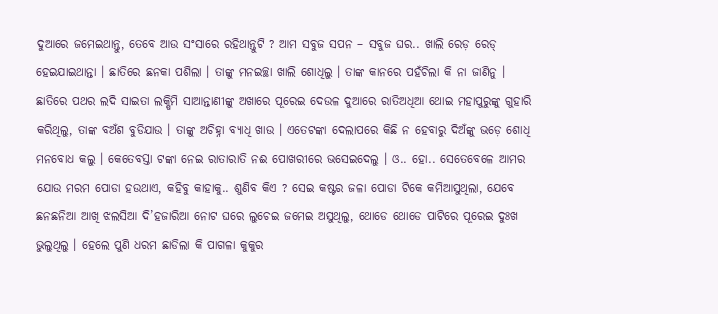ଦୁଆରେ ଜମେଇଥାନ୍ତୁ, ତେବେ ଆଉ ସଂସାରେ ରହିଥାନ୍ତୁଟି ? ଆମ ସବୁଜ ସପନ – ସବୁଜ ଘର.. ଖାଲି ରେଡ଼ ରେଡ୍ ହେଇଯାଇଥାନ୍ତା । ଛାତିରେ ଛନକା ପଶିଲା । ତାଙ୍କୁ ମନଇଚ୍ଛା ଖାଲି ଶୋଧିଲୁ । ତାଙ୍କ କାନରେ ପହଁଚିଲା କି ନା ଜାଣିନୁ । ଛାତିରେ ପଥର ଲଦି ସାଇତା ଲକ୍ଷିମି ସାଆନ୍ତାଣୀଙ୍କୁ ଅଖାରେ ପୂରେଇ ଦେଉଳ ଦୁଆରେ ରାତିଅଧିଆ ଥୋଇ ମହାପୁରୁଙ୍କୁ ଗୁହାରି କରିଥିଲୁ, ତାଙ୍କ ବଅଁଶ ବୁଡିଯାଉ । ତାଙ୍କୁ ଅଚିହ୍ନା ବ୍ୟାଧି ଖାଉ । ଏତେଟଙ୍କା ଦେଲାପରେ କିଛି ନ ହେବାରୁ ଦିଅଁଙ୍କୁ ଭଡ଼େ ଶୋଧି ମନବୋଧ କଲୁ । କେତେବସ୍ତା ଟଙ୍କା ନେଇ ରାତାରାତି ନଈ ପୋଖରୀରେ ଭସେଇଦେଲୁ । ଓ.. ହୋ.. ସେତେବେଳେ ଆମର ଯୋଉ ମରମ ପୋଡା ହଉଥାଏ, କହିବୁ କାହାକୁ.. ଶୁଣିବ କିଏ ? ସେଇ କଷ୍ଟର ଜଳା ପୋଡା ଟିକେ କମିଆସୁଥିଲା, ଯେବେ ଛନଛନିଆ ଆଖି ଝଲସିଆ ଦି’ହଜାରିଆ ନୋଟ ଘରେ ଲୁଚେଇ ଜମେଇ ଅସୁଥିଲୁ, ଥୋଡେ ଥୋଡେ ପାଟିରେ ପୂରେଇ ଦୁଃଖ ଭୁଲୁଥିଲୁ । ହେଲେ ପୁଣି ଧରମ ଛାଡିଲା କି ପାଗଳା କୁକୁର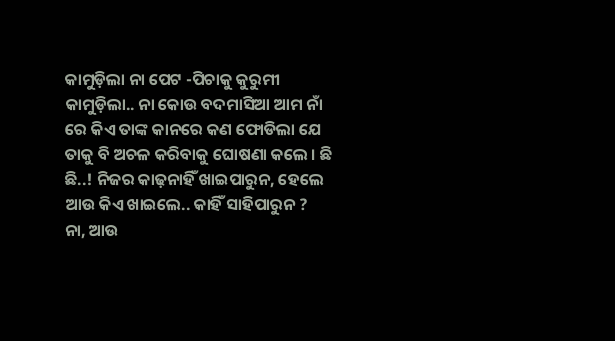କାମୁଡ଼ିଲା ନା ପେଟ -ପିଚାକୁ କୁରୁମୀ କାମୁଡ଼ିଲା.. ନା କୋଉ ବଦମାସିଆ ଆମ ନାଁ ରେ କିଏ ତାଙ୍କ କାନରେ କଣ ଫୋଡିଲା ଯେ ତାକୁ ବି ଅଚଳ କରିବାକୁ ଘୋଷଣା କଲେ । ଛି ଛି..! ନିଜର କାଢ଼ନାହିଁ ଖାଇପାରୁନ, ହେଲେ ଆଉ କିଏ ଖାଇଲେ.. କାହିଁ ସାହିପାରୁନ ?
ନା, ଆଉ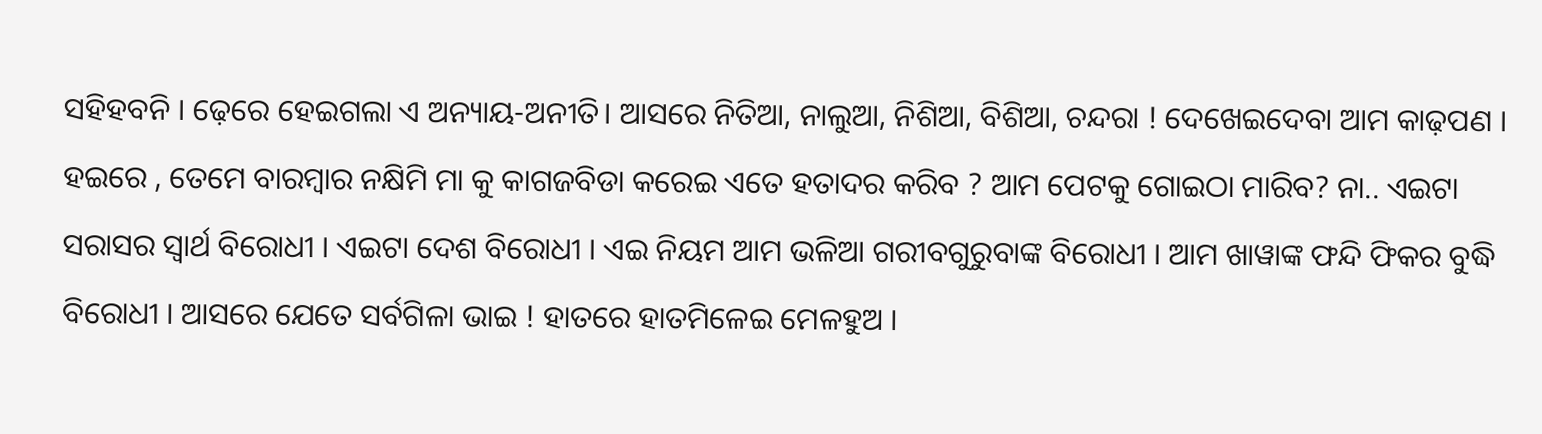ସହିହବନି । ଢ଼େରେ ହେଇଗଲା ଏ ଅନ୍ୟାୟ-ଅନୀତି। ଆସରେ ନିତିଆ, ନାଲୁଆ, ନିଶିଆ, ବିଶିଆ, ଚନ୍ଦରା ! ଦେଖେଇଦେବା ଆମ କାଢ଼ପଣ । ହଇରେ , ତେମେ ବାରମ୍ବାର ନକ୍ଷିମି ମା କୁ କାଗଜବିଡା କରେଇ ଏତେ ହତାଦର କରିବ ? ଆମ ପେଟକୁ ଗୋଇଠା ମାରିବ? ନା.. ଏଇଟା ସରାସର ସ୍ୱାର୍ଥ ବିରୋଧୀ । ଏଇଟା ଦେଶ ବିରୋଧୀ । ଏଇ ନିୟମ ଆମ ଭଳିଆ ଗରୀବଗୁରୁବାଙ୍କ ବିରୋଧୀ । ଆମ ଖାୱାଙ୍କ ଫନ୍ଦି ଫିକର ବୁଦ୍ଧି ବିରୋଧୀ । ଆସରେ ଯେତେ ସର୍ବଗିଳା ଭାଇ ! ହାତରେ ହାତମିଳେଇ ମେଳହୁଅ ।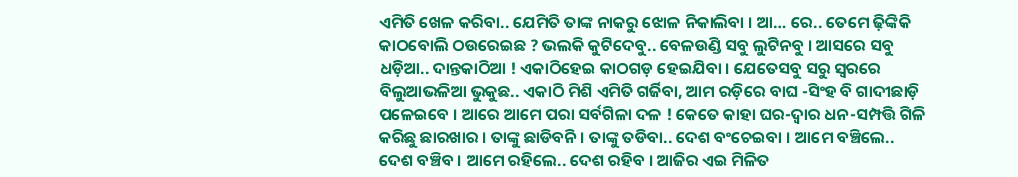ଏମିତି ଖେଳ କରିବା.. ଯେମିତି ତାଙ୍କ ନାକରୁ ଝୋଳ ନିକାଲିବା । ଆ… ରେ.. ତେମେ ଢ଼ିଙ୍କିକି କାଠବୋଲି ଠଉରେଇଛ ? ଭଲକି କୁଟିଦେବୁ.. ବେଳଉଣ୍ଡି ସବୁ ଲୁଟିନବୁ । ଆସରେ ସବୁ ଧଡ଼ିଆ.. ଦାନ୍ତକାଠିଆ ! ଏକାଠିହେଇ କାଠଗଡ଼ ହେଇଯିବା । ଯେତେସବୁ ସରୁ ସ୍ୱରରେ ବିଲୁଆଭଳିଆ ଭୁକୁଛ.. ଏକାଠି ମିଶି ଏମିତି ଗର୍ଜିବା, ଆମ ରଡ଼ିରେ ବାଘ -ସିଂହ ବି ଗାଦୀଛାଡ଼ି ପଳେଇବେ । ଆରେ ଆମେ ପରା ସର୍ବଗିଳା ଦଳ ! କେତେ କାହା ଘର-ଦ୍ୱାର ଧନ-ସମ୍ପତ୍ତି ଗିଳି କରିଛୁ ଛାରଖାର । ତାଙ୍କୁ ଛାଡିବନି । ତାଙ୍କୁ ତଡିବା.. ଦେଶ ବଂଚେଇବା । ଆମେ ବଞ୍ଚିଲେ.. ଦେଶ ବଞ୍ଚିବ । ଆମେ ରହିଲେ.. ଦେଶ ରହିବ । ଆଜିର ଏଇ ମିଳିତ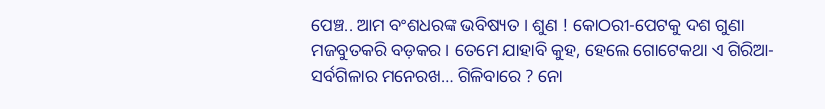ପେଞ୍ଚ.. ଆମ ବଂଶଧରଙ୍କ ଭବିଷ୍ୟତ । ଶୁଣ ! କୋଠରୀ-ପେଟକୁ ଦଶ ଗୁଣା ମଜବୁତକରି ବଡ଼କର । ତେମେ ଯାହାବି କୁହ, ହେଲେ ଗୋଟେକଥା ଏ ଗିରିଆ-ସର୍ବଗିଳାର ମନେରଖ… ଗିଳିବାରେ ? ନୋ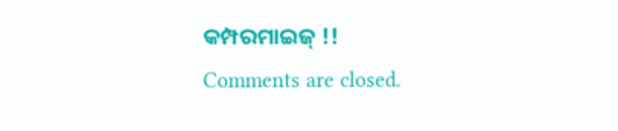କମ୍ପରମାଇଜ୍ !!
Comments are closed.